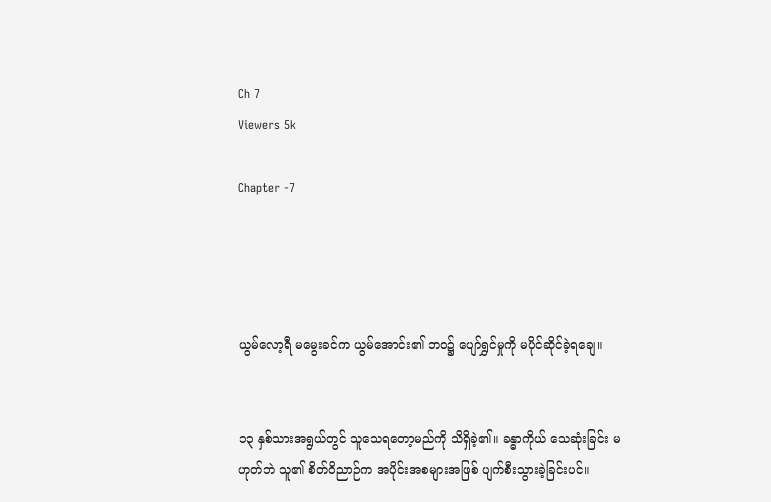Ch 7
Viewers 5k

Chapter -7




ယွမ်လော့ရီ မမွေးခင်က ယွမ်အောင်း၏ ဘဝ၌ ပျော်ရွှင်မှုကို မပိုင်ဆိုင်ခဲ့ရချေ။


၁၃ နှစ်သားအရွယ်တွင် သူသေရတော့မည်ကို သိရှိခဲ့၏။ ခန္ဓာကိုယ် သေဆုံးခြင်း မဟုတ်ဘဲ သူ၏ စိတ်ဝိညာဉ်က အပိုင်းအစများအဖြစ် ပျက်စီးသွားခဲ့ခြင်းပင်။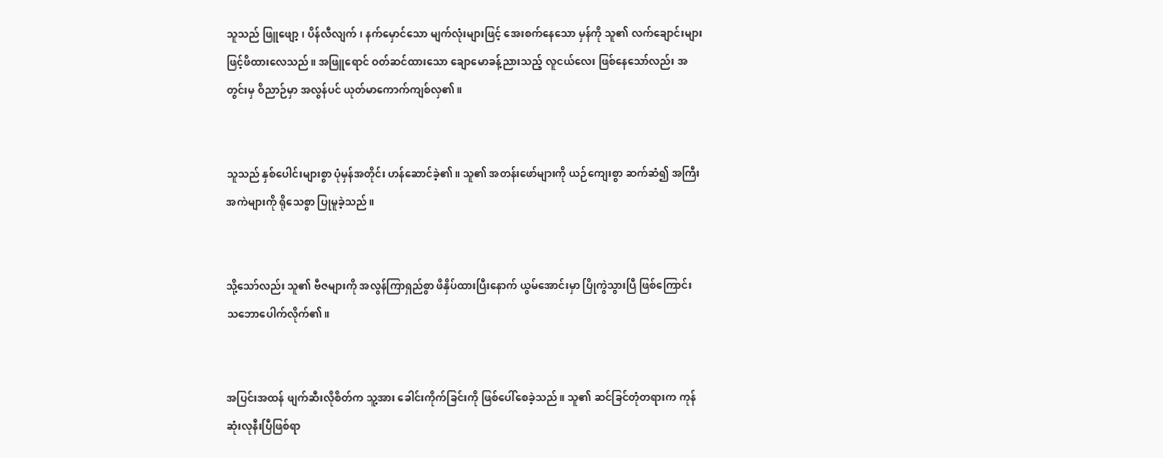သူသည် ဖြူဖျော့၊ ပိန်လီလျက်၊ နက်မှောင်သော မျက်လုံးများဖြင့် အေးစက်နေသော မှန်ကို သူ၏ လက်ချောင်းများဖြင့်ဖိထားလေသည်။ အဖြူရောင် ဝတ်ဆင်ထားသော ချောမောခန့်ညားသည့် လူငယ်လေး ဖြစ်နေသော်လည်း အတွင်းမှ ဝိညာဉ်မှာ အလွန်ပင် ယုတ်မာကောက်ကျစ်လှ၏။


သူသည် နှစ်ပေါင်းများစွာ ပုံမှန်အတိုင်း ဟန်ဆောင်ခဲ့၏။ သူ၏ အတန်းဖော်များကို ယဉ်ကျေးစွာ ဆက်ဆံ၍ အကြီးအကဲများကို ရိုသေစွာ ပြုမူခဲ့သည်။


သို့သော်လည်း သူ၏ ဗီဇများကို အလွန်ကြာရှည်စွာ ဖိနှိပ်ထားပြီးနောက် ယွမ်အောင်းမှာ ပြိုကွဲသွားပြီ ဖြစ်ကြောင်း သဘောပေါက်လိုက်၏။


အပြင်းအထန် ဖျက်ဆီးလိုစိတ်က သူ့အား ခေါင်းကိုက်ခြင်းကို ဖြစ်ပေါ်စေခဲ့သည်။ သူ၏ ဆင်ခြင်တုံတရားက ကုန်ဆုံးလုနီးပြီဖြစ်ရာ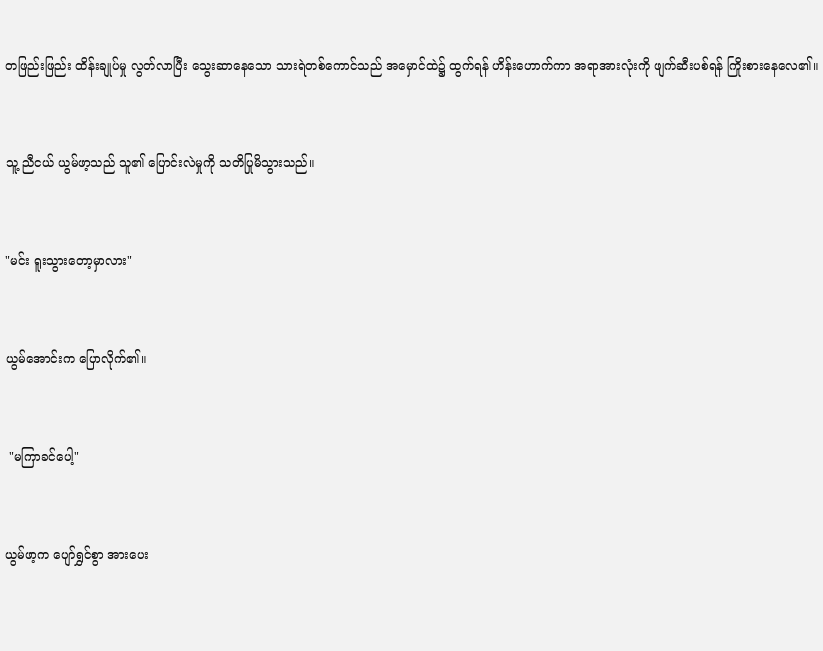တဖြည်းဖြည်း ထိန်းချုပ်မှု လွတ်လာပြီး သွေးဆာနေသော သားရဲတစ်ကောင်သည် အမှောင်ထဲ၌ ထွက်ရန် ဟိန်းဟောက်ကာ အရာအားလုံးကို ဖျက်ဆီးပစ်ရန် ကြိုးစားနေလေ၏။


သူ့ ညီငယ် ယွမ်ဖာ့သည် သူ၏ ပြောင်းလဲမှုကို သတိပြုမိသွားသည်။


"မင်း ရူးသွားတော့မှာလား"


ယွမ်အောင်းက ပြောလိုက်၏။


 "မကြာခင်ပေါ့"


ယွမ်ဖာ့က ပျော်ရွှင်စွာ အားပေး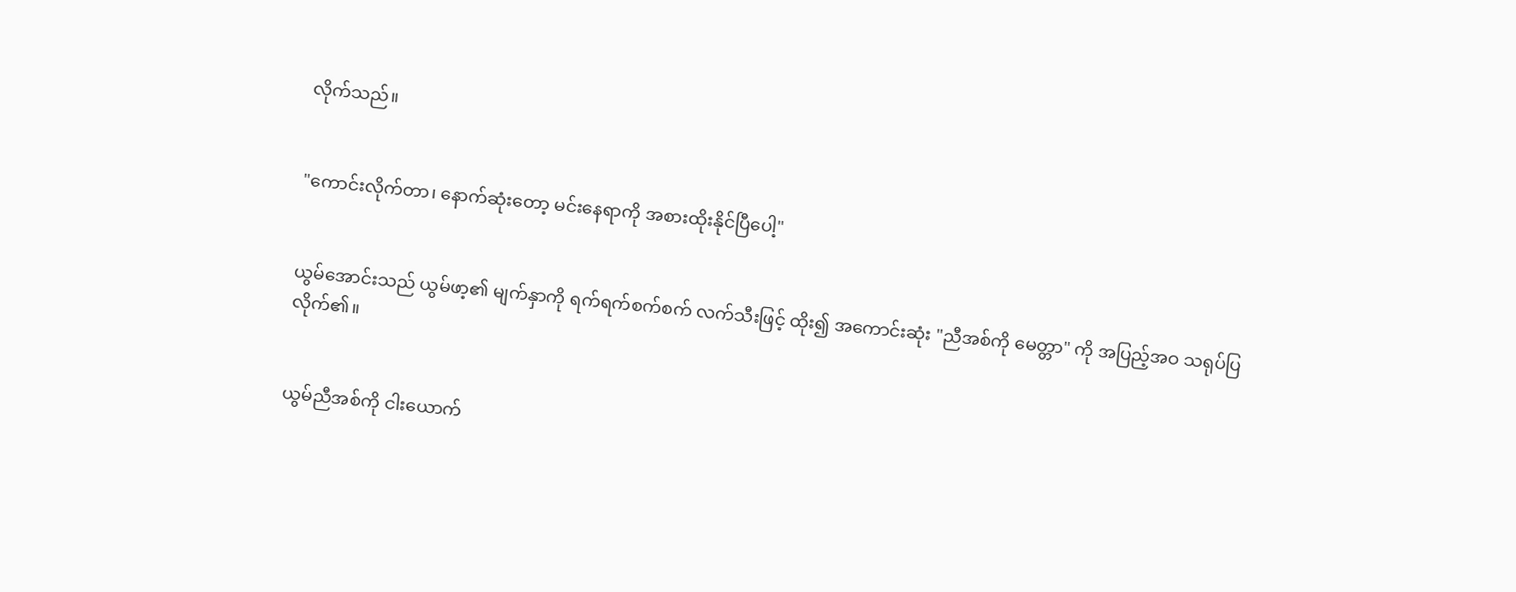လိုက်သည်။


"ကောင်းလိုက်တာ၊ နောက်ဆုံးတော့ မင်းနေရာကို အစားထိုးနိုင်ပြီပေါ့"


ယွမ်အောင်းသည် ယွမ်ဖာ့၏ မျက်နှာကို ရက်ရက်စက်စက် လက်သီးဖြင့် ထိုး၍ အကောင်းဆုံး "ညီအစ်ကို မေတ္တာ" ကို အပြည့်အဝ သရုပ်ပြလိုက်၏။


ယွမ်ညီအစ်ကို ငါးယောက်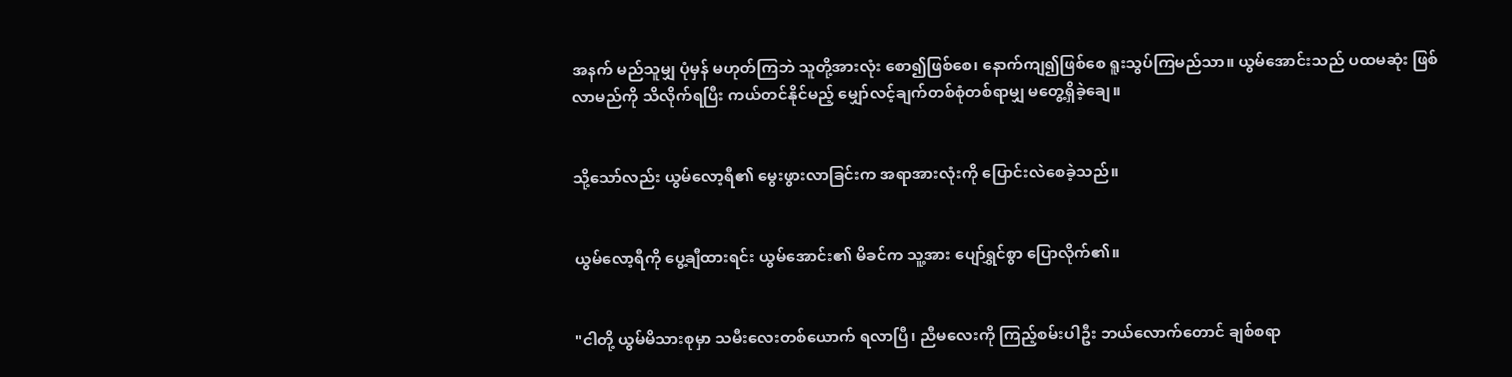အနက် မည်သူမျှ ပုံမှန် မဟုတ်ကြဘဲ သူတို့အားလုံး စော၍ဖြစ်စေ၊ နောက်ကျ၍ဖြစ်စေ ရူးသွပ်ကြမည်သာ။ ယွမ်အောင်းသည် ပထမဆုံး ဖြစ်လာမည်ကို သိလိုက်ရပြီး ကယ်တင်နိုင်မည့် မျှော်လင့်ချက်တစ်စုံတစ်ရာမျှ မတွေ့ရှိခဲ့ချေ။


သို့သော်လည်း ယွမ်လော့ရီ၏ မွေးဖွားလာခြင်းက အရာအားလုံးကို ပြောင်းလဲစေခဲ့သည်။


ယွမ်လော့ရီကို ပွေ့ချီထားရင်း ယွမ်အောင်း၏ မိခင်က သူ့အား ပျော်ရွှင်စွာ ပြောလိုက်၏။


"ငါတို့ ယွမ်မိသားစုမှာ သမီးလေးတစ်ယောက် ရလာပြီ၊ ညီမလေးကို ကြည့်စမ်းပါဦး ဘယ်လောက်တောင် ချစ်စရာ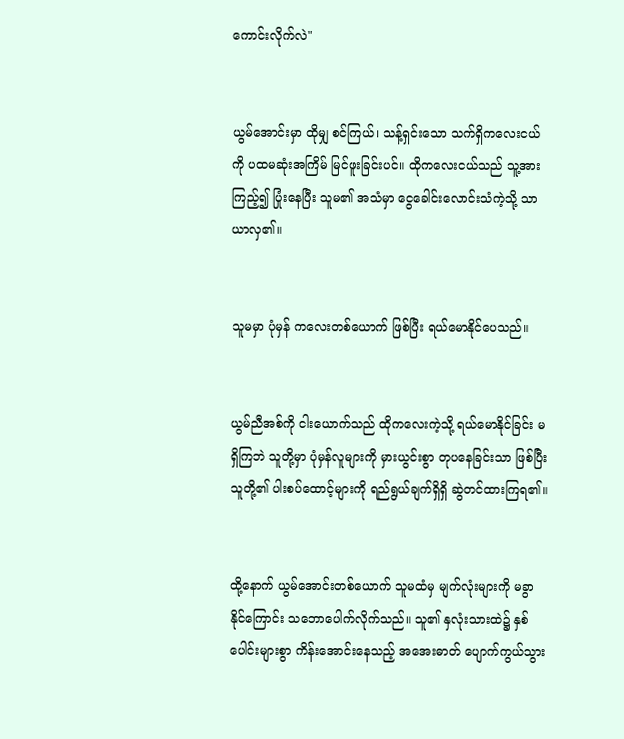ကောင်းလိုက်လဲ"


ယွမ်အောင်းမှာ ထိုမျှ စင်ကြယ်၊ သန့်ရှင်းသော သက်ရှိကလေးငယ်ကို ပထမဆုံးအကြိမ် မြင်ဖူးခြင်းပင်။ ထိုကလေးငယ်သည် သူ့အား ကြည့်၍ ပြုံးနေပြီး သူမ၏ အသံမှာ ငွေခေါင်းလောင်းသံကဲ့သို့ သာယာလှ၏။


သူမမှာ ပုံမှန် ကလေးတစ်ယောက် ဖြစ်ပြီး ရယ်မောနိုင်ပေသည်။


ယွမ်ညီအစ်ကို ငါးယောက်သည် ထိုကလေးကဲ့သို့ ရယ်မောနိုင်ခြင်း မရှိကြဘဲ သူတို့မှာ ပုံမှန်လူများကို မှားယွင်းစွာ တုပနေခြင်းသာ ဖြစ်ပြီး သူတို့၏ ပါးစပ်ထောင့်များကို ရည်ရွယ်ချက်ရှိရှိ ဆွဲတင်ထားကြရ၏။


ထို့နောက် ယွမ်အောင်းတစ်ယောက် သူမထံမှ မျက်လုံးများကို မခွာနိုင်ကြောင်း သဘောပေါက်လိုက်သည်။ သူ၏ နှလုံးသားထဲ၌ နှစ်ပေါင်းများစွာ ကိန်းအောင်းနေသည့် အအေးဓာတ် ပျောက်ကွယ်သွား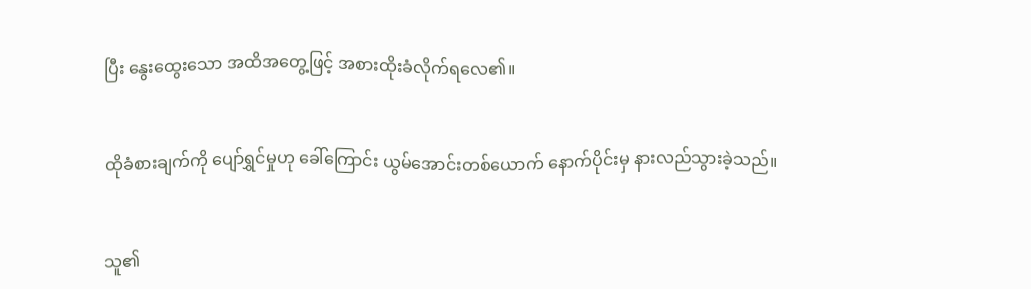ပြီး နွေးထွေးသော အထိအတွေ့ဖြင့် အစားထိုးခံလိုက်ရလေ၏။


ထိုခံစားချက်ကို ပျော်ရွှင်မှုဟု ခေါ်ကြောင်း ယွမ်အောင်းတစ်ယောက် နောက်ပိုင်းမှ နားလည်သွားခဲ့သည်။


သူ၏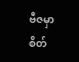ဗီဇမှာ စိတ်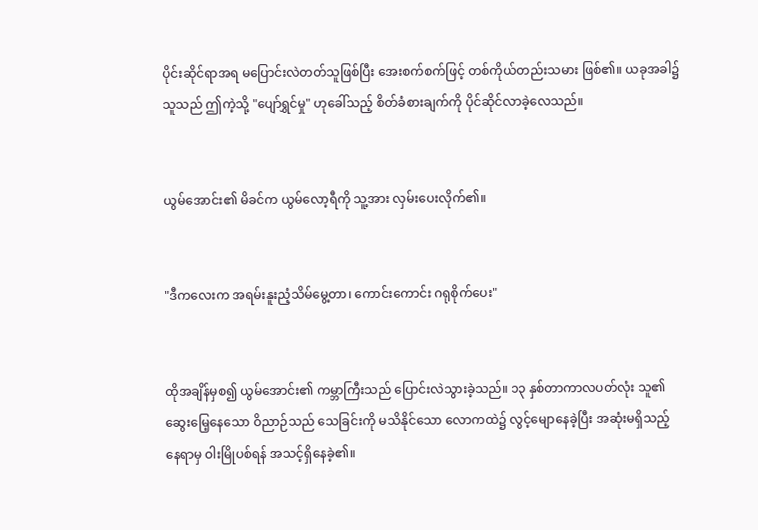ပိုင်းဆိုင်ရာအရ မပြောင်းလဲတတ်သူဖြစ်ပြီး အေးစက်စက်ဖြင့် တစ်ကိုယ်တည်းသမား ဖြစ်၏။ ယခုအခါ၌ သူသည် ဤကဲ့သို့ "ပျော်ရွှင်မှု" ဟုခေါ်သည့် စိတ်ခံစားချက်ကို ပိုင်ဆိုင်လာခဲ့လေသည်။


ယွမ်အောင်း၏ မိခင်က ယွမ်လော့ရီကို သူ့အား လှမ်းပေးလိုက်၏။


"ဒီကလေးက အရမ်းနူးညံ့သိမ်မွေ့တာ၊ ကောင်းကောင်း ဂရုစိုက်ပေး"


ထိုအချိန်မှစ၍ ယွမ်အောင်း၏ ကမ္ဘာကြီးသည် ပြောင်းလဲသွားခဲ့သည်။ ၁၃ နှစ်တာကာလပတ်လုံး သူ၏ ဆွေးမြေ့နေသော ဝိညာဉ်သည် သေခြင်းကို မသိနိုင်သော လောကထဲ၌ လွင့်မျောနေခဲ့ပြီး အဆုံးမရှိသည့် နေရာမှ ဝါးမြိုပစ်ရန် အသင့်ရှိနေခဲ့၏။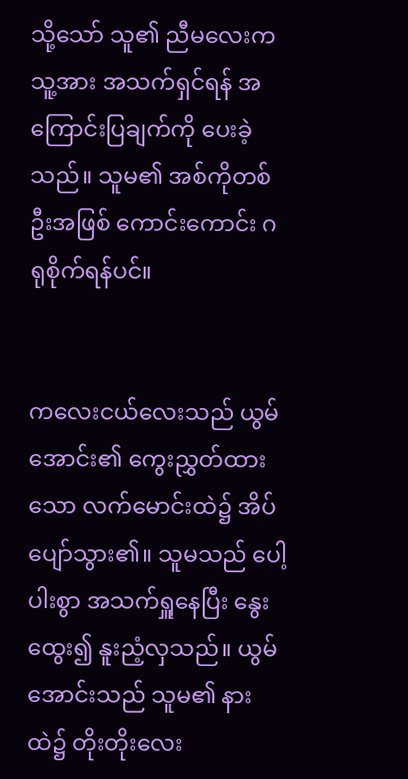သို့သော် သူ၏ ညီမလေးက သူ့အား အသက်ရှင်ရန် အကြောင်းပြချက်ကို ပေးခဲ့သည်။ သူမ၏ အစ်ကိုတစ်ဦးအဖြစ် ကောင်းကောင်း ဂရုစိုက်ရန်ပင်။


ကလေးငယ်လေးသည် ယွမ်အောင်း၏ ကွေးညွှတ်ထားသော လက်မောင်းထဲ၌ အိပ်ပျော်သွား၏။ သူမသည် ပေါ့ပါးစွာ အသက်ရှူနေပြီး နွေးထွေး၍ နူးညံ့လှသည်။ ယွမ်အောင်းသည် သူမ၏ နားထဲ၌ တိုးတိုးလေး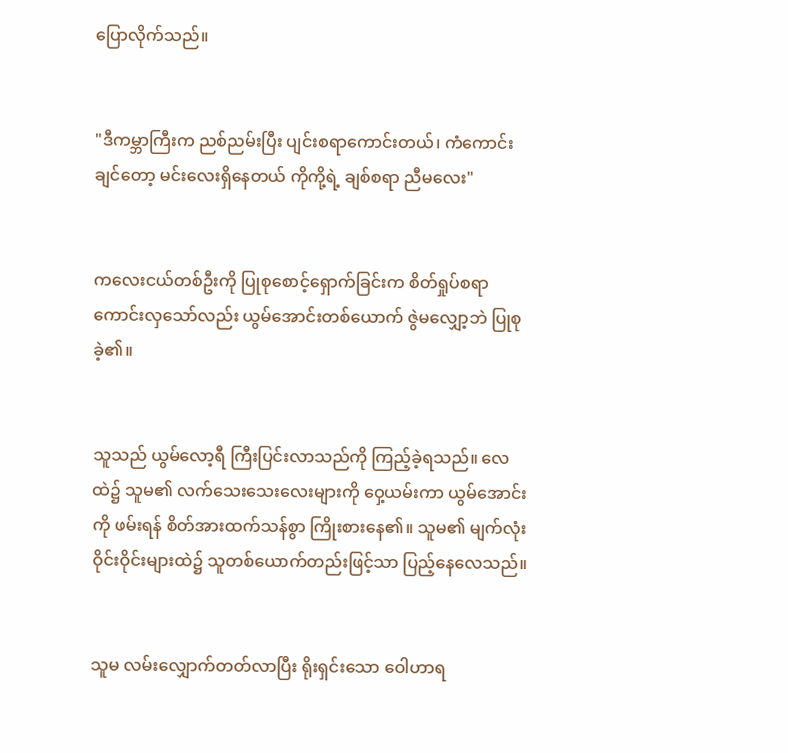ပြောလိုက်သည်။


"ဒီကမ္ဘာကြီးက ညစ်ညမ်းပြီး ပျင်းစရာကောင်းတယ်၊ ကံကောင်းချင်တော့ မင်းလေးရှိနေတယ် ကိုကို့ရဲ့ ချစ်စရာ ညီမလေး"


ကလေးငယ်တစ်ဦးကို ပြုစုစောင့်ရှောက်ခြင်းက စိတ်ရှုပ်စရာကောင်းလှသော်လည်း ယွမ်အောင်းတစ်ယောက် ဇွဲမလျှော့ဘဲ ပြုစုခဲ့၏။


သူသည် ယွမ်လော့ရီ ကြီးပြင်းလာသည်ကို ကြည့်ခဲ့ရသည်။ လေထဲ၌ သူမ၏ လက်သေးသေးလေးများကို ဝှေ့ယမ်းကာ ယွမ်အောင်းကို ဖမ်းရန် စိတ်အားထက်သန်စွာ ကြိုးစားနေ၏။ သူမ၏ မျက်လုံးဝိုင်းဝိုင်းများထဲ၌ သူတစ်ယောက်တည်းဖြင့်သာ ပြည့်နေလေသည်။


သူမ လမ်းလျှောက်တတ်လာပြီး ရိုးရှင်းသော ဝေါဟာရ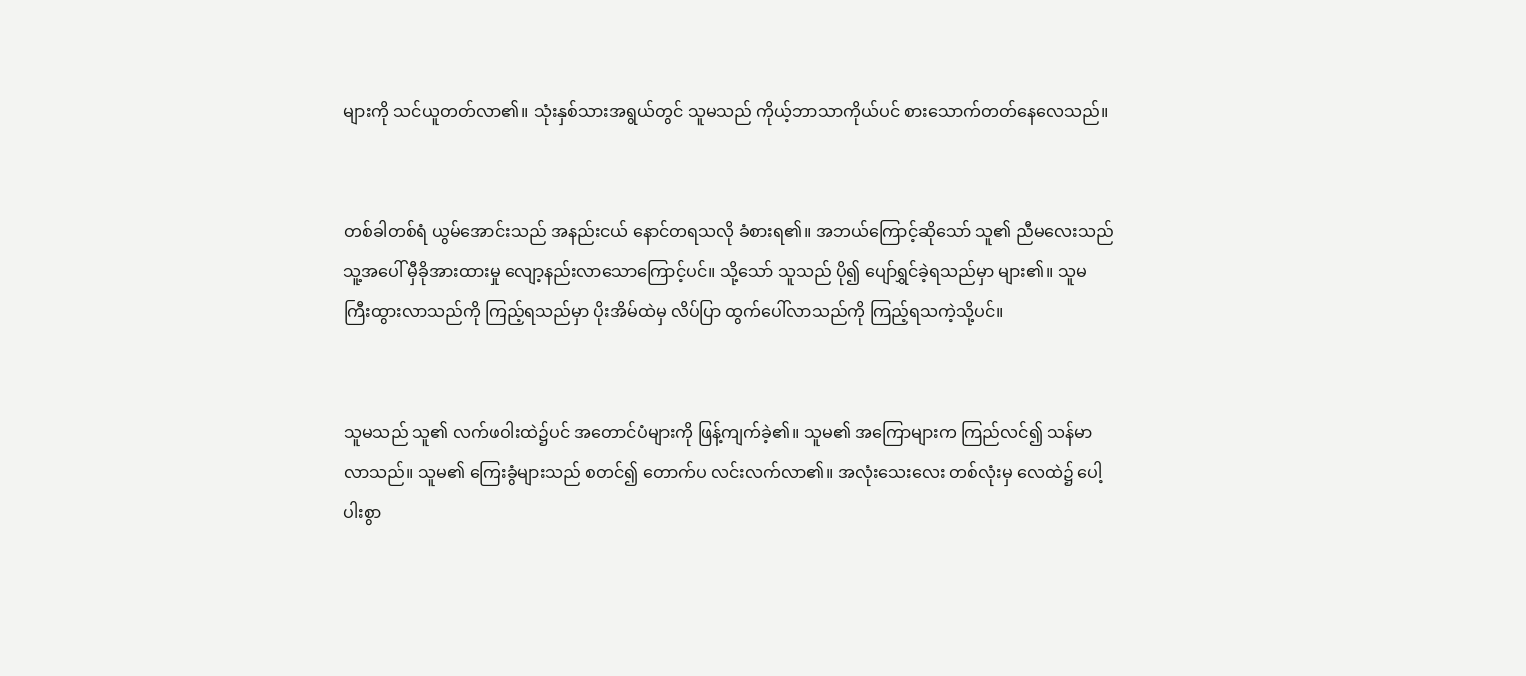များကို သင်ယူတတ်လာ၏။ သုံးနှစ်သားအရွယ်တွင် သူမသည် ကိုယ့်ဘာသာကိုယ်ပင် စားသောက်တတ်နေလေသည်။


တစ်ခါတစ်ရံ ယွမ်အောင်းသည် အနည်းငယ် နောင်တရသလို ခံစားရ၏။ အဘယ်ကြောင့်ဆိုသော် သူ၏ ညီမလေးသည် သူ့အပေါ် မှီခိုအားထားမှု လျော့နည်းလာသောကြောင့်ပင်။ သို့သော် သူသည် ပို၍ ပျော်ရွှင်ခဲ့ရသည်မှာ များ၏။ သူမ ကြီးထွားလာသည်ကို ကြည့်ရသည်မှာ ပိုးအိမ်ထဲမှ လိပ်ပြာ ထွက်ပေါ်လာသည်ကို ကြည့်ရသကဲ့သို့ပင်။


သူမသည် သူ၏ လက်ဖဝါးထဲ၌ပင် အတောင်ပံများကို ဖြန့်ကျက်ခဲ့၏။ သူမ၏ အကြောများက ကြည်လင်၍ သန်မာလာသည်။ သူမ၏ ကြေးခွံများသည် စတင်၍ တောက်ပ လင်းလက်လာ၏။ အလုံးသေးလေး တစ်လုံးမှ လေထဲ၌ ပေါ့ပါးစွာ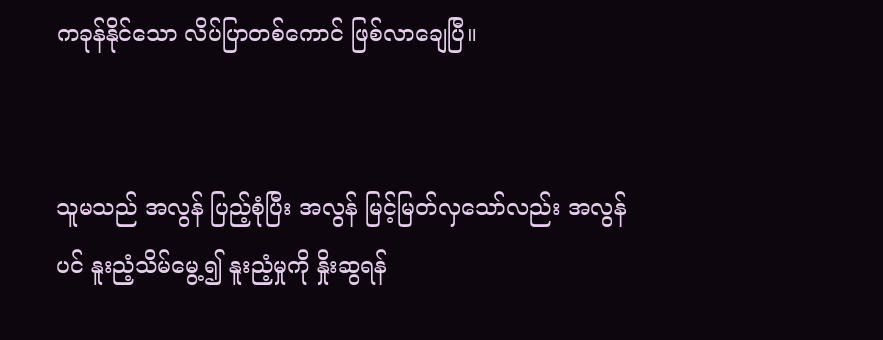ကခုန်နိုင်သော လိပ်ပြာတစ်ကောင် ဖြစ်လာချေပြီ။


သူမသည် အလွန် ပြည့်စုံပြီး အလွန် မြင့်မြတ်လှသော်လည်း အလွန်ပင် နူးညံ့သိမ်မွေ့၍ နူးညံ့မှုကို နှိုးဆွရန်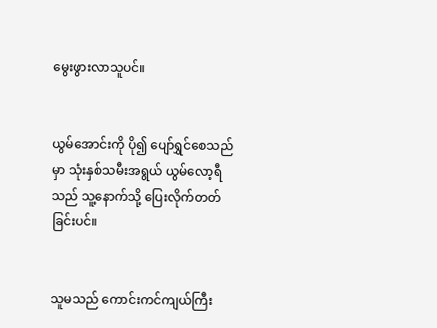မွေးဖွားလာသူပင်။


ယွမ်အောင်းကို ပို၍ ပျော်ရွှင်စေသည်မှာ သုံးနှစ်သမီးအရွယ် ယွမ်လော့ရီသည် သူ့နောက်သို့ ပြေးလိုက်တတ်ခြင်းပင်။


သူမသည် ကောင်းကင်ကျယ်ကြီး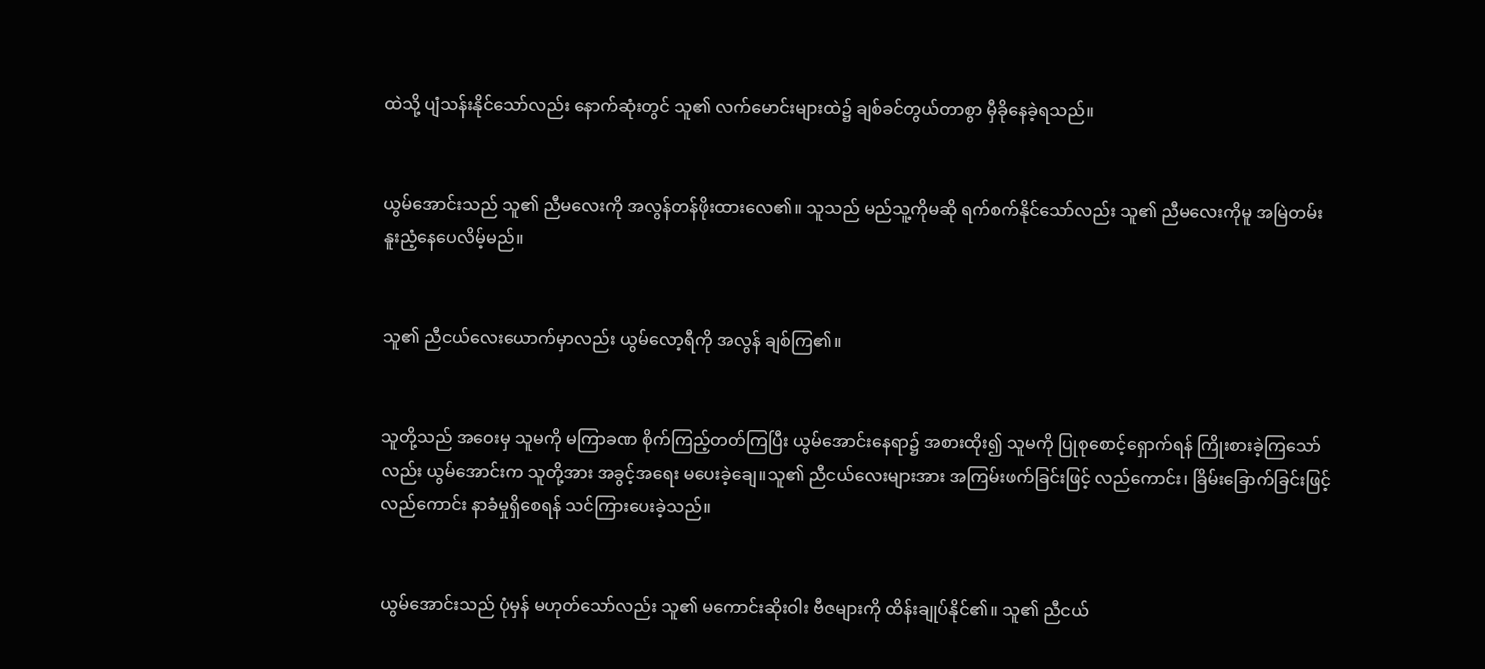ထဲသို့ ပျံသန်းနိုင်သော်လည်း နောက်ဆုံးတွင် သူ၏ လက်မောင်းများထဲ၌ ချစ်ခင်တွယ်တာစွာ မှီခိုနေခဲ့ရသည်။


ယွမ်အောင်းသည် သူ၏ ညီမလေးကို အလွန်တန်ဖိုးထားလေ၏။ သူသည် မည်သူ့ကိုမဆို ရက်စက်နိုင်သော်လည်း သူ၏ ညီမလေးကိုမူ အမြဲတမ်း နူးညံ့နေပေလိမ့်မည်။


သူ၏ ညီငယ်လေးယောက်မှာလည်း ယွမ်လော့ရီကို အလွန် ချစ်ကြ၏။


သူတို့သည် အဝေးမှ သူမကို မကြာခဏ စိုက်ကြည့်တတ်ကြပြီး ယွမ်အောင်းနေရာ၌ အစားထိုး၍ သူမကို ပြုစုစောင့်ရှောက်ရန် ကြိုးစားခဲ့ကြသော်လည်း ယွမ်အောင်းက သူတို့အား အခွင့်အရေး မပေးခဲ့ချေ။သူ၏ ညီငယ်လေးများအား အကြမ်းဖက်ခြင်းဖြင့် လည်ကောင်း၊ ခြိမ်းခြောက်ခြင်းဖြင့် လည်ကောင်း နာခံမှုရှိစေရန် သင်ကြားပေးခဲ့သည်။


ယွမ်အောင်းသည် ပုံမှန် မဟုတ်သော်လည်း သူ၏ မကောင်းဆိုးဝါး ဗီဇများကို ထိန်းချုပ်နိုင်၏။ သူ၏ ညီငယ်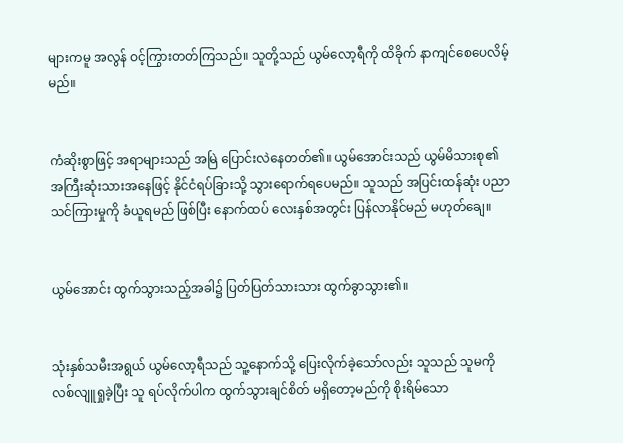များကမူ အလွန် ဝင့်ကြွားတတ်ကြသည်။ သူတို့သည် ယွမ်လော့ရီကို ထိခိုက် နာကျင်စေပေလိမ့်မည်။


ကံဆိုးစွာဖြင့် အရာများသည် အမြဲ ပြောင်းလဲနေတတ်၏။ ယွမ်အောင်းသည် ယွမ်မိသားစု၏ အကြီးဆုံးသားအနေဖြင့် နိုင်ငံရပ်ခြားသို့ သွားရောက်ရပေမည်။ သူသည် အပြင်းထန်ဆုံး ပညာသင်ကြားမှုကို ခံယူရမည် ဖြစ်ပြီး နောက်ထပ် လေးနှစ်အတွင်း ပြန်လာနိုင်မည် မဟုတ်ချေ။


ယွမ်အောင်း ထွက်သွားသည့်အခါ၌ ပြတ်ပြတ်သားသား ထွက်ခွာသွား၏။


သုံးနှစ်သမီးအရွယ် ယွမ်လော့ရီသည် သူ့နောက်သို့ ပြေးလိုက်ခဲ့သော်လည်း သူသည် သူမကို လစ်လျူရှုခဲ့ပြီး သူ ရပ်လိုက်ပါက ထွက်သွားချင်စိတ် မရှိတော့မည်ကို စိုးရိမ်သော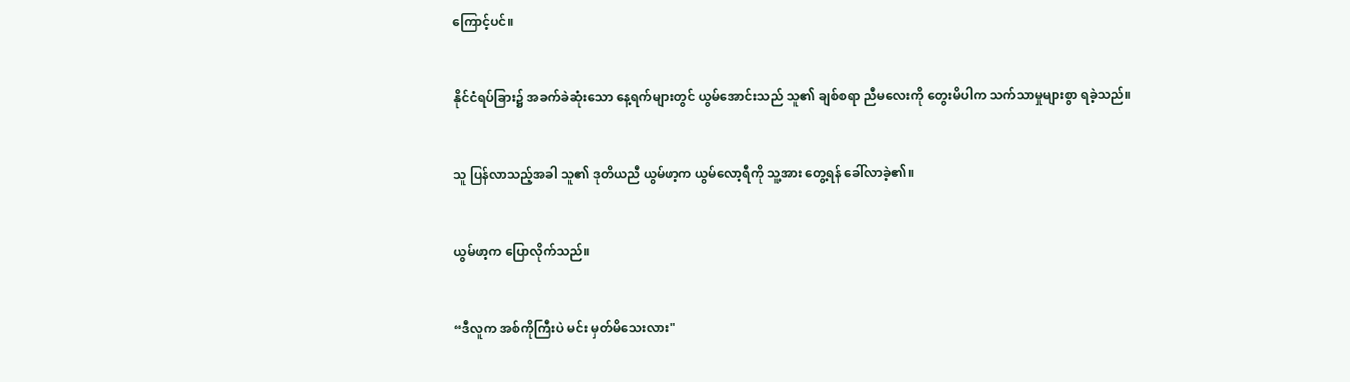ကြောင့်ပင်။


နိုင်ငံရပ်ခြား၌ အခက်ခဲဆုံးသော နေ့ရက်များတွင် ယွမ်အောင်းသည် သူ၏ ချစ်စရာ ညီမလေးကို တွေးမိပါက သက်သာမှုများစွာ ရခဲ့သည်။


သူ ပြန်လာသည့်အခါ သူ၏ ဒုတိယညီ ယွမ်ဖာ့က ယွမ်လော့ရီကို သူ့အား တွေ့ရန် ခေါ်လာခဲ့၏။


ယွမ်ဖာ့က ပြောလိုက်သည်။


“ဒီလူက အစ်ကိုကြီးပဲ မင်း မှတ်မိသေးလား"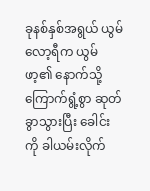ခုနစ်နှစ်အရွယ် ယွမ်လော့ရီက ယွမ်ဖာ့၏ နောက်သို့ ကြောက်ရွံ့စွာ ဆုတ်ခွာသွားပြီး ခေါင်းကို ခါယမ်းလိုက်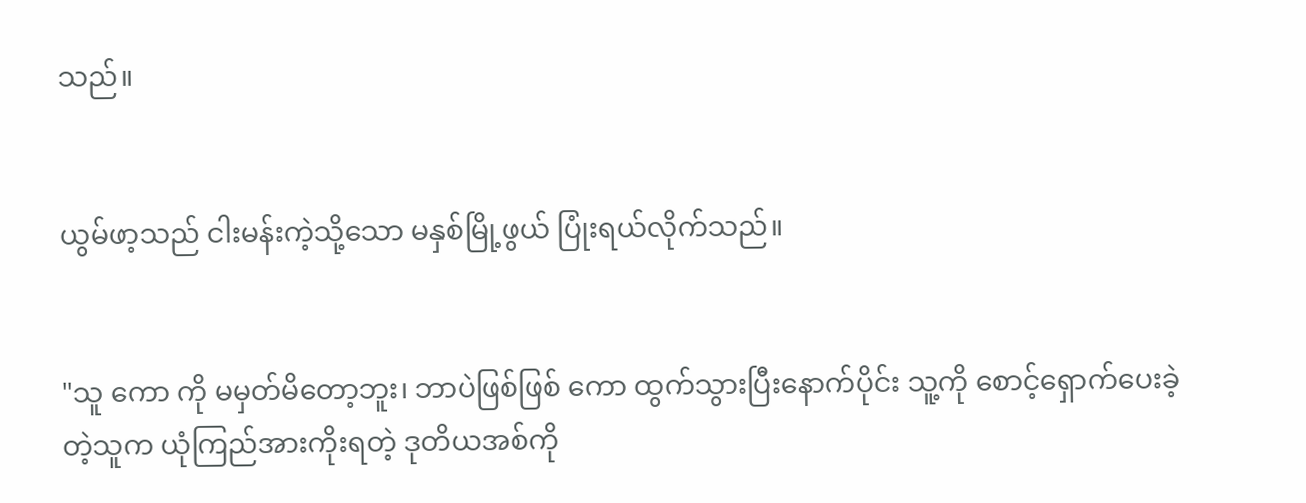သည်။


ယွမ်ဖာ့သည် ငါးမန်းကဲ့သို့သော မနှစ်မြို့ဖွယ် ပြုံးရယ်လိုက်သည်။


"သူ ကော ကို မမှတ်မိတော့ဘူး၊ ဘာပဲဖြစ်ဖြစ် ကော ထွက်သွားပြီးနောက်ပိုင်း သူ့ကို စောင့်ရှောက်ပေးခဲ့တဲ့သူက ယုံကြည်အားကိုးရတဲ့ ဒုတိယအစ်ကို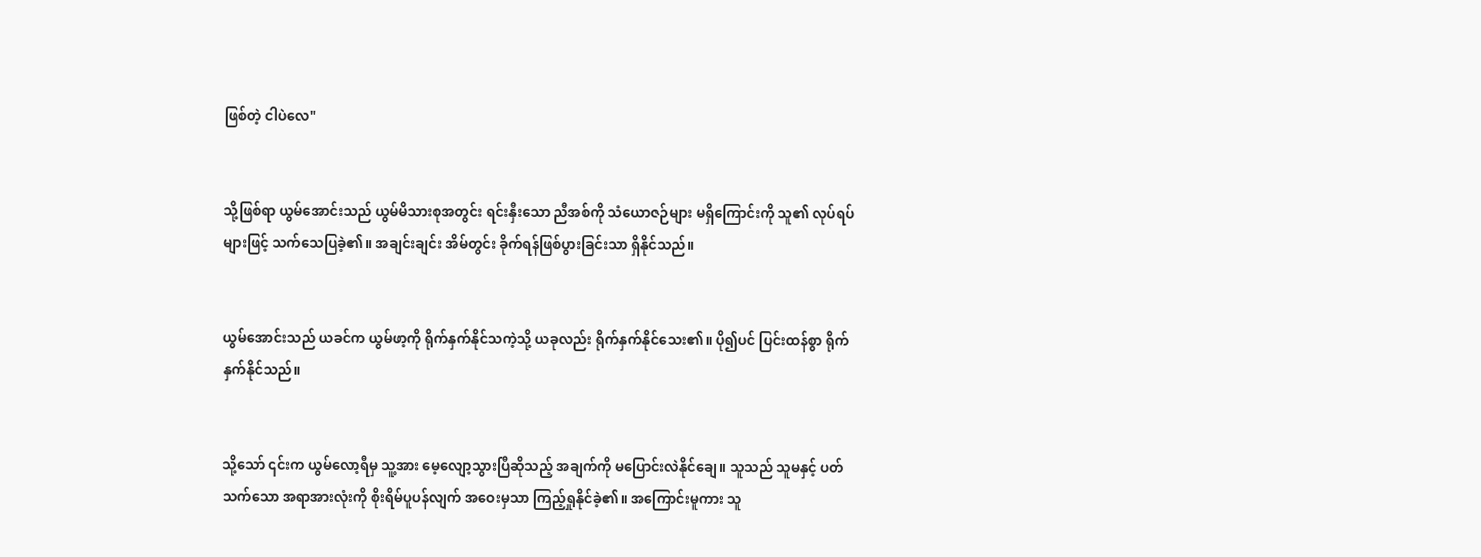ဖြစ်တဲ့ ငါပဲလေ"


သို့ဖြစ်ရာ ယွမ်အောင်းသည် ယွမ်မိသားစုအတွင်း ရင်းနှီးသော ညီအစ်ကို သံယောဇဉ်များ မရှိကြောင်းကို သူ၏ လုပ်ရပ်များဖြင့် သက်သေပြခဲ့၏။ အချင်းချင်း အိမ်တွင်း ခိုက်ရန်ဖြစ်ပွားခြင်းသာ ရှိနိုင်သည်။


ယွမ်အောင်းသည် ယခင်က ယွမ်ဖာ့ကို ရိုက်နှက်နိုင်သကဲ့သို့ ယခုလည်း ရိုက်နှက်နိုင်သေး၏။ ပို၍ပင် ပြင်းထန်စွာ ရိုက်နှက်နိုင်သည်။


သို့သော် ၎င်းက ယွမ်လော့ရီမှ သူ့အား မေ့လျော့သွားပြီဆိုသည့် အချက်ကို မပြောင်းလဲနိုင်ချေ။ သူသည် သူမနှင့် ပတ်သက်သော အရာအားလုံးကို စိုးရိမ်ပူပန်လျက် အဝေးမှသာ ကြည့်ရှုနိုင်ခဲ့၏။ အကြောင်းမူကား သူ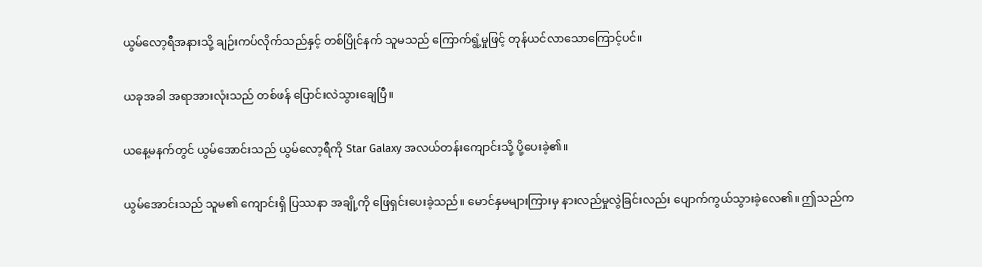ယွမ်လော့ရီအနားသို့ ချဉ်းကပ်လိုက်သည်နှင့် တစ်ပြိုင်နက် သူမသည် ကြောက်ရွံ့မှုဖြင့် တုန်ယင်လာသောကြောင့်ပင်။


ယခုအခါ အရာအားလုံးသည် တစ်ဖန် ပြောင်းလဲသွားချေပြီ။


ယနေ့မနက်တွင် ယွမ်အောင်းသည် ယွမ်လော့ရီကို Star Galaxy အလယ်တန်းကျောင်းသို့ ပို့ပေးခဲ့၏။


ယွမ်အောင်းသည် သူမ၏ ကျောင်းရှိ ပြဿနာ အချို့ကို ဖြေရှင်းပေးခဲ့သည်။ မောင်နှမများကြားမှ နားလည်မှုလွဲခြင်းလည်း ပျောက်ကွယ်သွားခဲ့လေ၏။ ဤသည်က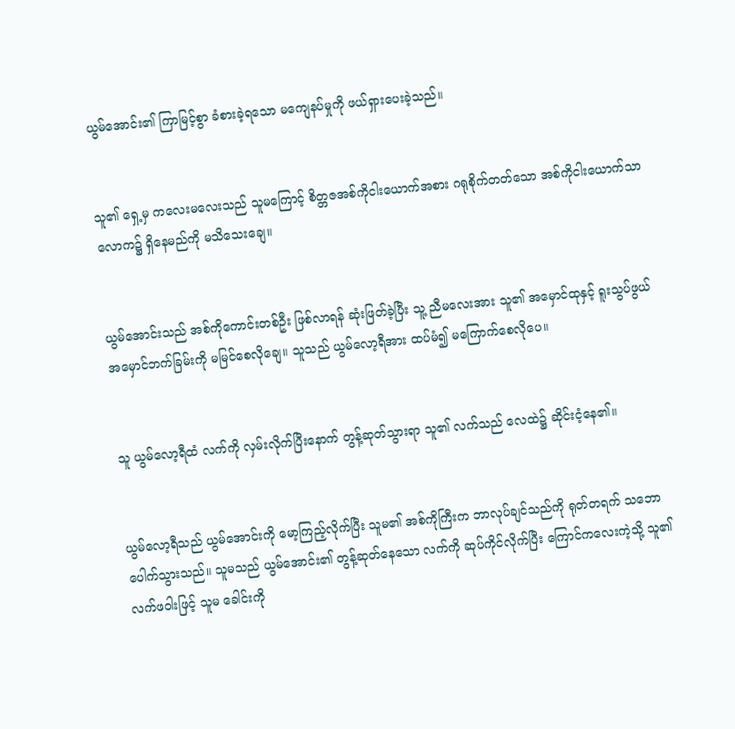ယွမ်အောင်း၏ ကြာမြင့်စွာ ခံစားခဲ့ရသော မကျေနပ်မှုကို ဖယ်ရှားပေးခဲ့သည်။


သူ၏ ရှေ့မှ ကလေးမလေးသည် သူမကြောင့် စိတ္တဇအစ်ကိုငါးယောက်အစား ဂရုစိုက်တတ်သော အစ်ကိုငါးယောက်သာ လောက၌ ရှိနေမည်ကို မသိသေးချေ။


ယွမ်အောင်းသည် အစ်ကိုကောင်းတစ်ဦး ဖြစ်လာရန် ဆုံးဖြတ်ခဲ့ပြီး သူ့ ညီမလေးအား သူ၏ အမှောင်ထုနှင့် ရူးသွပ်ဖွယ် အမှောင်ဘက်ခြမ်းကို မမြင်စေလိုချေ။ သူသည် ယွမ်လော့ရီအား ထပ်မံ၍ မကြောက်စေလိုပေ။


သူ ယွမ်လော့ရီထံ လက်ကို လှမ်းလိုက်ပြီးနောက် တွန့်ဆုတ်သွားရာ သူ၏ လက်သည် လေထဲ၌ ဆိုင်းငံ့နေ၏။


ယွမ်လော့ရီသည် ယွမ်အောင်းကို မော့ကြည့်လိုက်ပြီး သူမ၏ အစ်ကိုကြီးက ဘာလုပ်ချင်သည်ကို ရုတ်တရက် သဘောပေါက်သွားသည်။ သူမသည် ယွမ်အောင်း၏ တွန့်ဆုတ်နေသော လက်ကို ဆုပ်ကိုင်လိုက်ပြီး ကြောင်ကလေးကဲ့သို့ သူ၏ လက်ဖဝါးဖြင့် သူမ ခေါင်းကို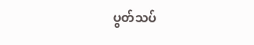ပွတ်သပ်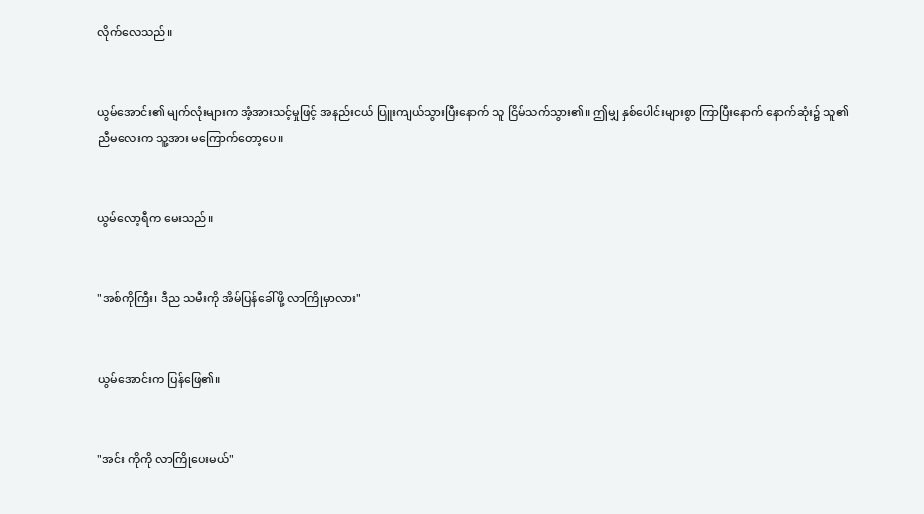လိုက်လေသည်။


ယွမ်အောင်း၏ မျက်လုံးများက အံ့အားသင့်မှုဖြင့် အနည်းငယ် ပြူးကျယ်သွားပြီးနောက် သူ ငြိမ်သက်သွား၏။ ဤမျှ နှစ်ပေါင်းများစွာ ကြာပြီးနောက် နောက်ဆုံး၌ သူ၏ ညီမလေးက သူ့အား မကြောက်တော့ပေ။


ယွမ်လော့ရီက မေးသည်။


"အစ်ကိုကြီး၊ ဒီည သမီးကို အိမ်ပြန်ခေါ်ဖို့ လာကြိုမှာလား"


ယွမ်အောင်းက ပြန်ဖြေ၏။


"အင်း ကိုကို လာကြိုပေးမယ်"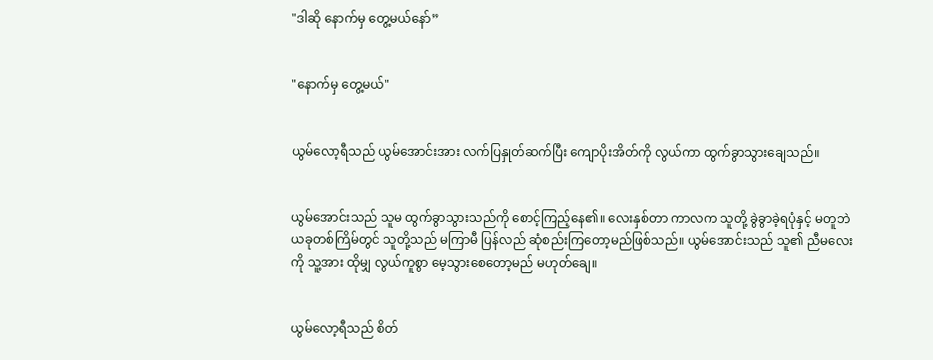"ဒါဆို နောက်မှ တွေ့မယ်နော်”


"နောက်မှ တွေ့မယ်"


ယွမ်လော့ရီသည် ယွမ်အောင်းအား လက်ပြနှုတ်ဆက်ပြီး ကျောပိုးအိတ်ကို လွယ်ကာ ထွက်ခွာသွားချေသည်။


ယွမ်အောင်းသည် သူမ ထွက်ခွာသွားသည်ကို စောင့်ကြည့်နေ၏။ လေးနှစ်တာ ကာလက သူတို့ ခွဲခွာခဲ့ရပုံနှင့် မတူဘဲ ယခုတစ်ကြိမ်တွင် သူတို့သည် မကြာမီ ပြန်လည် ဆုံစည်းကြတော့မည်ဖြစ်သည်။ ယွမ်အောင်းသည် သူ၏ ညီမလေးကို သူ့အား ထိုမျှ လွယ်ကူစွာ မေ့သွားစေတော့မည် မဟုတ်ချေ။


ယွမ်လော့ရီသည် စိတ်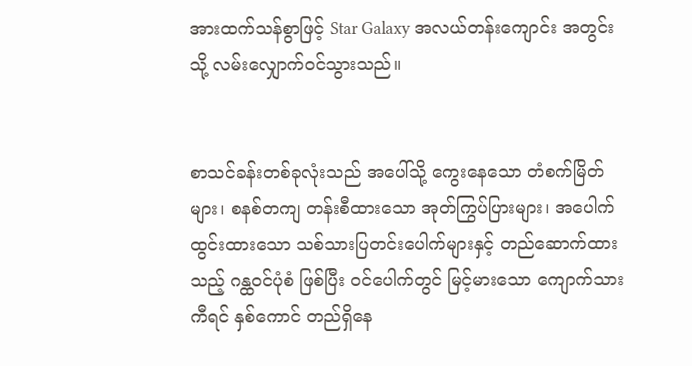အားထက်သန်စွာဖြင့် Star Galaxy အလယ်တန်းကျောင်း အတွင်းသို့ လမ်းလျှောက်ဝင်သွားသည်။


စာသင်ခန်းတစ်ခုလုံးသည် အပေါ်သို့ ကွေးနေသော တံစက်မြိတ်များ၊ စနစ်တကျ တန်းစီထားသော အုတ်ကြွပ်ပြားများ၊ အပေါက်ထွင်းထားသော သစ်သားပြတင်းပေါက်များနှင့် တည်ဆောက်ထားသည့် ဂန္ထဝင်ပုံစံ ဖြစ်ပြီး ဝင်ပေါက်တွင် မြင့်မားသော ကျောက်သား ကီရင် နှစ်ကောင် တည်ရှိနေ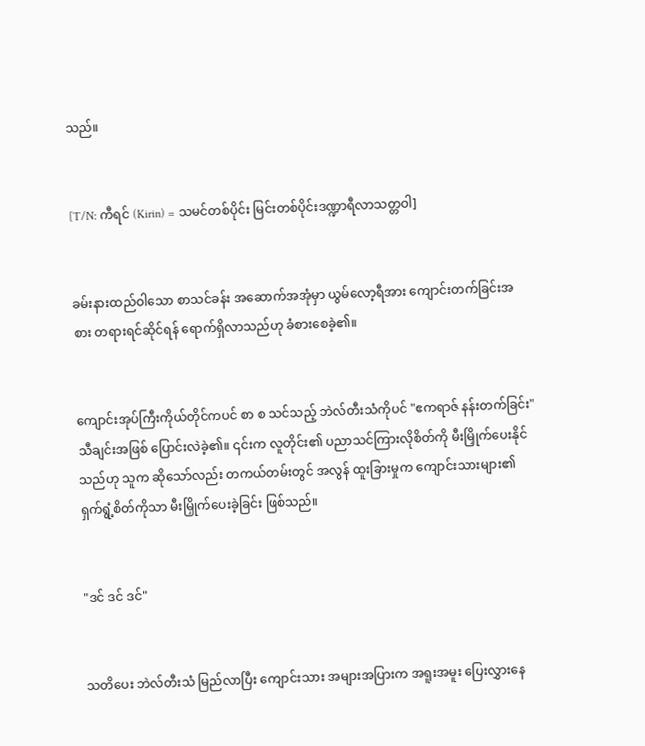သည်။


[T/N: ကီရင် (Kirin) = သမင်တစ်ပိုင်း မြင်းတစ်ပိုင်းဒဏ္ဍာရီလာသတ္တဝါ]


ခမ်းနားထည်ဝါသော စာသင်ခန်း အဆောက်အအုံမှာ ယွမ်လော့ရီအား ကျောင်းတက်ခြင်းအစား တရားရင်ဆိုင်ရန် ရောက်ရှိလာသည်ဟု ခံစားစေခဲ့၏။


ကျောင်းအုပ်ကြီးကိုယ်တိုင်ကပင် စာ စ သင်သည့် ဘဲလ်တီးသံကိုပင် "ဧကရာဇ် နန်းတက်ခြင်း" သီချင်းအဖြစ် ပြောင်းလဲခဲ့၏။ ၎င်းက လူတိုင်း၏ ပညာသင်ကြားလိုစိတ်ကို မီးမြှိုက်ပေးနိုင်သည်ဟု သူက ဆိုသော်လည်း တကယ်တမ်းတွင် အလွန် ထူးခြားမှုက ကျောင်းသားများ၏ ရှက်ရွံ့စိတ်ကိုသာ မီးမြှိုက်ပေးခဲ့ခြင်း ဖြစ်သည်။


"ဒင် ဒင် ဒင်"


သတိပေး ဘဲလ်တီးသံ မြည်လာပြီး ကျောင်းသား အများအပြားက အရူးအမူး ပြေးလွှားနေ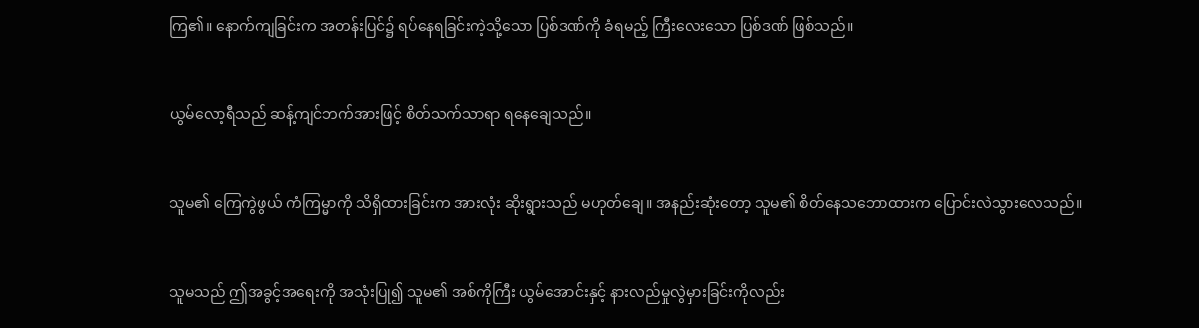ကြ၏။ နောက်ကျခြင်းက အတန်းပြင်၌ ရပ်နေရခြင်းကဲ့သို့သော ပြစ်ဒဏ်ကို ခံရမည့် ကြီးလေးသော ပြစ်ဒဏ် ဖြစ်သည်။


ယွမ်လော့ရီသည် ဆန့်ကျင်ဘက်အားဖြင့် စိတ်သက်သာရာ ရနေချေသည်။


သူမ၏ ကြေကွဲဖွယ် ကံကြမ္မာကို သိရှိထားခြင်းက အားလုံး ဆိုးရွားသည် မဟုတ်ချေ။ အနည်းဆုံးတော့ သူမ၏ စိတ်နေသဘောထားက ပြောင်းလဲသွားလေသည်။


သူမသည် ဤအခွင့်အရေးကို အသုံးပြု၍ သူမ၏ အစ်ကိုကြီး ယွမ်အောင်းနှင့် နားလည်မှုလွဲမှားခြင်းကိုလည်း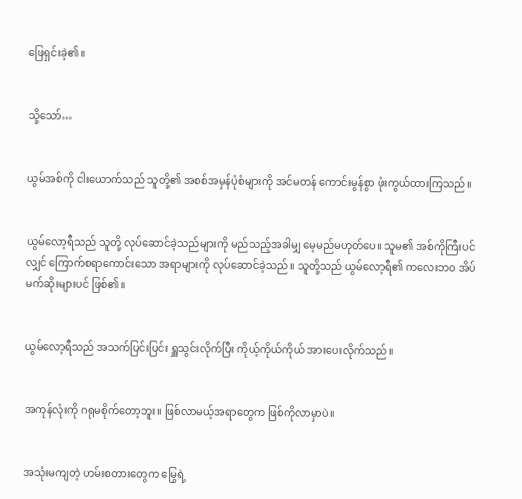ဖြေရှင်းခဲ့၏။


သို့သော်…


ယွမ်အစ်ကို ငါးယောက်သည် သူတို့၏ အစစ်အမှန်ပုံစံများကို အင်မတန် ကောင်းမွန်စွာ ဖုံးကွယ်ထားကြသည်။


ယွမ်လော့ရီသည် သူတို့ လုပ်ဆောင်ခဲ့သည်များကို မည်သည့်အခါမျှ မေ့မည်မဟုတ်ပေ။ သူမ၏ အစ်ကိုကြီးပင်လျှင် ကြောက်စရာကောင်းသော အရာများကို လုပ်ဆောင်ခဲ့သည်။ သူတို့သည် ယွမ်လော့ရီ၏ ကလေးဘဝ အိပ်မက်ဆိုးများပင် ဖြစ်၏။


ယွမ်လော့ရီသည် အသက်ပြင်းပြင်း ရှူသွင်းလိုက်ပြီး ကိုယ့်ကိုယ်ကိုယ် အားပေးလိုက်သည်။


အကုန်လုံးကို ဂရုမစိုက်တော့ဘူး။ ဖြစ်လာမယ့်အရာတွေက ဖြစ်ကိုလာမှာပဲ။


အသုံးမကျတဲ့ ဟမ်းစတားတွေက မြွေရဲ့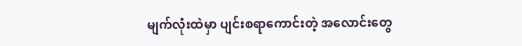မျက်လုံးထဲမှာ ပျင်းစရာကောင်းတဲ့ အလောင်းတွေ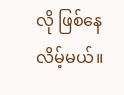လို ဖြစ်နေလိမ့်မယ်။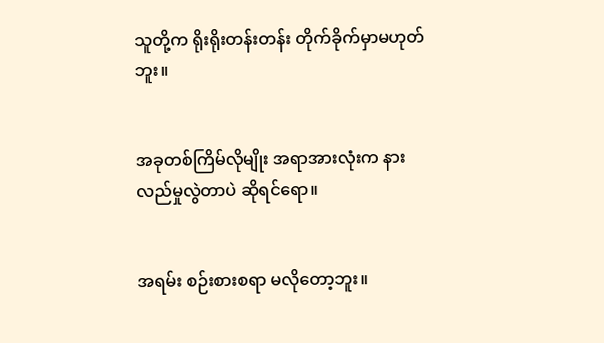သူတို့က ရိုးရိုးတန်းတန်း တိုက်ခိုက်မှာမဟုတ်ဘူး။


အခုတစ်ကြိမ်လိုမျိုး အရာအားလုံးက နားလည်မှုလွဲတာပဲ ဆိုရင်ရော။


အရမ်း စဉ်းစားစရာ မလိုတော့ဘူး။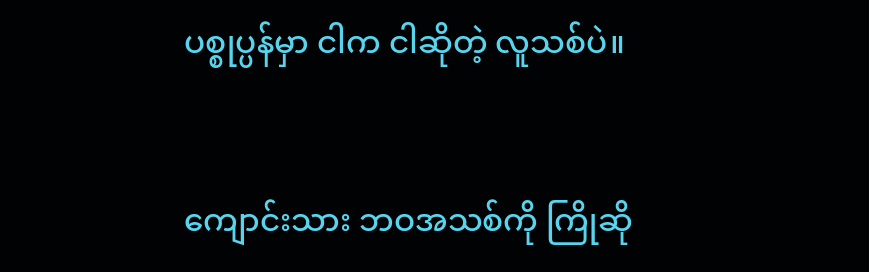ပစ္စုပ္ပန်မှာ ငါက ငါဆိုတဲ့ လူသစ်ပဲ။


ကျောင်းသား ဘဝအသစ်ကို ကြိုဆို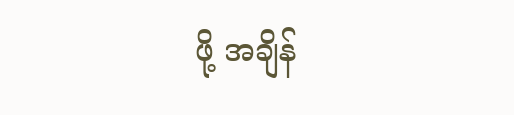ဖို့ အချိန်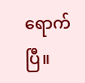ရောက်ပြီ။